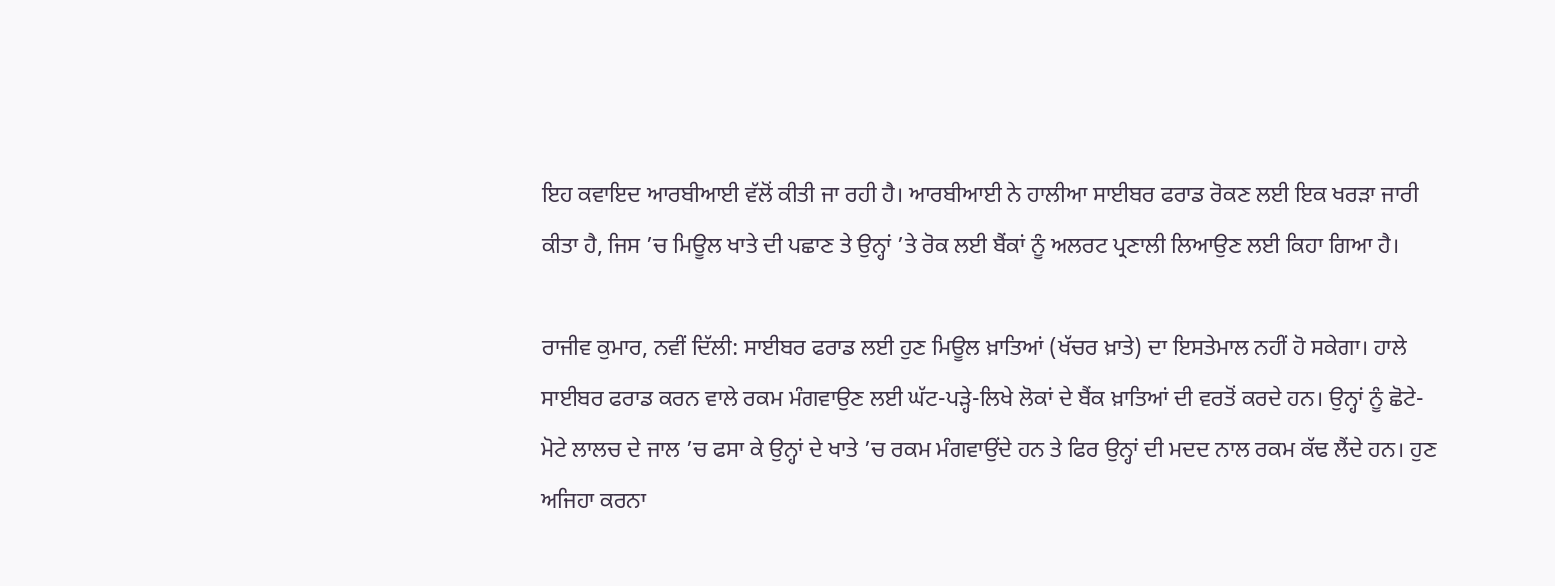ਇਹ ਕਵਾਇਦ ਆਰਬੀਆਈ ਵੱਲੋਂ ਕੀਤੀ ਜਾ ਰਹੀ ਹੈ। ਆਰਬੀਆਈ ਨੇ ਹਾਲੀਆ ਸਾਈਬਰ ਫਰਾਡ ਰੋਕਣ ਲਈ ਇਕ ਖਰੜਾ ਜਾਰੀ ਕੀਤਾ ਹੈ, ਜਿਸ ’ਚ ਮਿਊਲ ਖਾਤੇ ਦੀ ਪਛਾਣ ਤੇ ਉਨ੍ਹਾਂ ’ਤੇ ਰੋਕ ਲਈ ਬੈਂਕਾਂ ਨੂੰ ਅਲਰਟ ਪ੍ਰਣਾਲੀ ਲਿਆਉਣ ਲਈ ਕਿਹਾ ਗਿਆ ਹੈ।

ਰਾਜੀਵ ਕੁਮਾਰ, ਨਵੀਂ ਦਿੱਲੀ: ਸਾਈਬਰ ਫਰਾਡ ਲਈ ਹੁਣ ਮਿਊਲ ਖ਼ਾਤਿਆਂ (ਖੱਚਰ ਖ਼ਾਤੇ) ਦਾ ਇਸਤੇਮਾਲ ਨਹੀਂ ਹੋ ਸਕੇਗਾ। ਹਾਲੇ ਸਾਈਬਰ ਫਰਾਡ ਕਰਨ ਵਾਲੇ ਰਕਮ ਮੰਗਵਾਉਣ ਲਈ ਘੱਟ-ਪੜ੍ਹੇ-ਲਿਖੇ ਲੋਕਾਂ ਦੇ ਬੈਂਕ ਖ਼ਾਤਿਆਂ ਦੀ ਵਰਤੋਂ ਕਰਦੇ ਹਨ। ਉਨ੍ਹਾਂ ਨੂੰ ਛੋਟੇ-ਮੋਟੇ ਲਾਲਚ ਦੇ ਜਾਲ ’ਚ ਫਸਾ ਕੇ ਉਨ੍ਹਾਂ ਦੇ ਖਾਤੇ ’ਚ ਰਕਮ ਮੰਗਵਾਉਂਦੇ ਹਨ ਤੇ ਫਿਰ ਉਨ੍ਹਾਂ ਦੀ ਮਦਦ ਨਾਲ ਰਕਮ ਕੱਢ ਲੈਂਦੇ ਹਨ। ਹੁਣ ਅਜਿਹਾ ਕਰਨਾ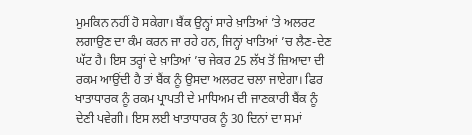ਮੁਮਕਿਨ ਨਹੀਂ ਹੋ ਸਕੇਗਾ। ਬੈਂਕ ਉਨ੍ਹਾਂ ਸਾਰੇ ਖ਼ਾਤਿਆਂ ’ਤੇ ਅਲਰਟ ਲਗਾਉਣ ਦਾ ਕੰਮ ਕਰਨ ਜਾ ਰਹੇ ਹਨ, ਜਿਨ੍ਹਾਂ ਖਾਤਿਆਂ ’ਚ ਲੈਣ-ਦੇਣ ਘੱਟ ਹੈ। ਇਸ ਤਰ੍ਹਾਂ ਦੇ ਖ਼ਾਤਿਆਂ ’ਚ ਜੇਕਰ 25 ਲੱਖ ਤੋਂ ਜ਼ਿਆਦਾ ਦੀ ਰਕਮ ਆਉਂਦੀ ਹੈ ਤਾਂ ਬੈਂਕ ਨੂੰ ਉਸਦਾ ਅਲਰਟ ਚਲਾ ਜਾਏਗਾ। ਫਿਰ ਖਾਤਾਧਾਰਕ ਨੂੰ ਰਕਮ ਪ੍ਰਾਪਤੀ ਦੇ ਮਾਧਿਅਮ ਦੀ ਜਾਣਕਾਰੀ ਬੈਂਕ ਨੂੰ ਦੇਣੀ ਪਵੇਗੀ। ਇਸ ਲਈ ਖਾਤਾਧਾਰਕ ਨੂੰ 30 ਦਿਨਾਂ ਦਾ ਸਮਾਂ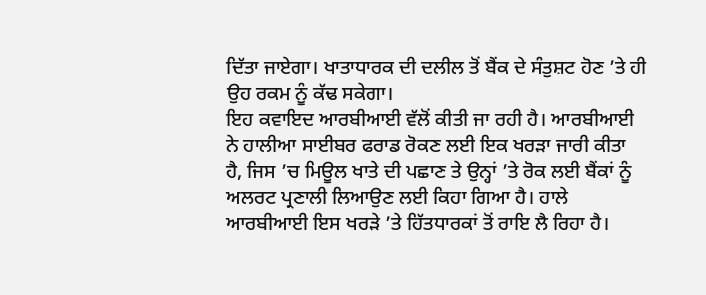ਦਿੱਤਾ ਜਾਏਗਾ। ਖਾਤਾਧਾਰਕ ਦੀ ਦਲੀਲ ਤੋਂ ਬੈਂਕ ਦੇ ਸੰਤੁਸ਼ਟ ਹੋਣ ’ਤੇ ਹੀ ਉਹ ਰਕਮ ਨੂੰ ਕੱਢ ਸਕੇਗਾ।
ਇਹ ਕਵਾਇਦ ਆਰਬੀਆਈ ਵੱਲੋਂ ਕੀਤੀ ਜਾ ਰਹੀ ਹੈ। ਆਰਬੀਆਈ ਨੇ ਹਾਲੀਆ ਸਾਈਬਰ ਫਰਾਡ ਰੋਕਣ ਲਈ ਇਕ ਖਰੜਾ ਜਾਰੀ ਕੀਤਾ ਹੈ, ਜਿਸ ’ਚ ਮਿਊਲ ਖਾਤੇ ਦੀ ਪਛਾਣ ਤੇ ਉਨ੍ਹਾਂ ’ਤੇ ਰੋਕ ਲਈ ਬੈਂਕਾਂ ਨੂੰ ਅਲਰਟ ਪ੍ਰਣਾਲੀ ਲਿਆਉਣ ਲਈ ਕਿਹਾ ਗਿਆ ਹੈ। ਹਾਲੇ ਆਰਬੀਆਈ ਇਸ ਖਰੜੇ ’ਤੇ ਹਿੱਤਧਾਰਕਾਂ ਤੋਂ ਰਾਇ ਲੈ ਰਿਹਾ ਹੈ।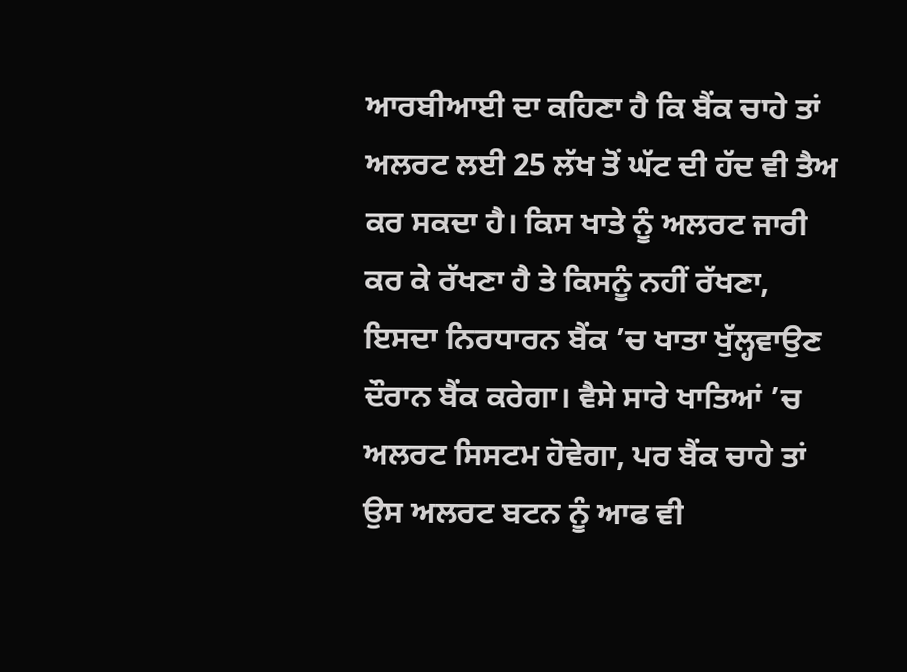ਆਰਬੀਆਈ ਦਾ ਕਹਿਣਾ ਹੈ ਕਿ ਬੈਂਕ ਚਾਹੇ ਤਾਂ ਅਲਰਟ ਲਈ 25 ਲੱਖ ਤੋਂ ਘੱਟ ਦੀ ਹੱਦ ਵੀ ਤੈਅ ਕਰ ਸਕਦਾ ਹੈ। ਕਿਸ ਖਾਤੇ ਨੂੰ ਅਲਰਟ ਜਾਰੀ ਕਰ ਕੇ ਰੱਖਣਾ ਹੈ ਤੇ ਕਿਸਨੂੰ ਨਹੀਂ ਰੱਖਣਾ, ਇਸਦਾ ਨਿਰਧਾਰਨ ਬੈਂਕ ’ਚ ਖਾਤਾ ਖੁੱਲ੍ਹਵਾਉਣ ਦੌਰਾਨ ਬੈਂਕ ਕਰੇਗਾ। ਵੈਸੇ ਸਾਰੇ ਖਾਤਿਆਂ ’ਚ ਅਲਰਟ ਸਿਸਟਮ ਹੋਵੇਗਾ, ਪਰ ਬੈਂਕ ਚਾਹੇ ਤਾਂ ਉਸ ਅਲਰਟ ਬਟਨ ਨੂੰ ਆਫ ਵੀ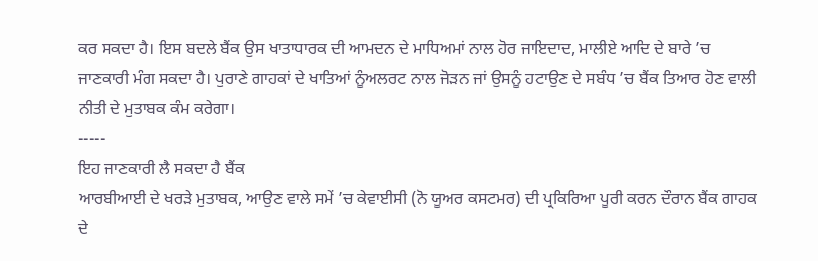ਕਰ ਸਕਦਾ ਹੈ। ਇਸ ਬਦਲੇ ਬੈਂਕ ਉਸ ਖਾਤਾਧਾਰਕ ਦੀ ਆਮਦਨ ਦੇ ਮਾਧਿਅਮਾਂ ਨਾਲ ਹੋਰ ਜਾਇਦਾਦ, ਮਾਲੀਏ ਆਦਿ ਦੇ ਬਾਰੇ ’ਚ ਜਾਣਕਾਰੀ ਮੰਗ ਸਕਦਾ ਹੈ। ਪੁਰਾਣੇ ਗਾਹਕਾਂ ਦੇ ਖਾਤਿਆਂ ਨੂੰਅਲਰਟ ਨਾਲ ਜੋੜਨ ਜਾਂ ਉਸਨੂੰ ਹਟਾਉਣ ਦੇ ਸਬੰਧ ’ਚ ਬੈਂਕ ਤਿਆਰ ਹੋਣ ਵਾਲੀ ਨੀਤੀ ਦੇ ਮੁਤਾਬਕ ਕੰਮ ਕਰੇਗਾ।
-----
ਇਹ ਜਾਣਕਾਰੀ ਲੈ ਸਕਦਾ ਹੈ ਬੈਂਕ
ਆਰਬੀਆਈ ਦੇ ਖਰੜੇ ਮੁਤਾਬਕ, ਆਉਣ ਵਾਲੇ ਸਮੇਂ ’ਚ ਕੇਵਾਈਸੀ (ਨੋ ਯੂਅਰ ਕਸਟਮਰ) ਦੀ ਪ੍ਰਕਿਰਿਆ ਪੂਰੀ ਕਰਨ ਦੌਰਾਨ ਬੈਂਕ ਗਾਹਕ ਦੇ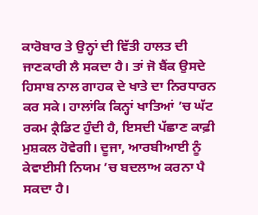ਕਾਰੋਬਾਰ ਤੇ ਉਨ੍ਹਾਂ ਦੀ ਵਿੱਤੀ ਹਾਲਤ ਦੀ ਜਾਣਕਾਰੀ ਲੈ ਸਕਦਾ ਹੈ। ਤਾਂ ਜੋ ਬੈਂਕ ਉਸਦੇ ਹਿਸਾਬ ਨਾਲ ਗਾਹਕ ਦੇ ਖਾਤੇ ਦਾ ਨਿਰਧਾਰਨ ਕਰ ਸਕੇ। ਹਾਲਾਂਕਿ ਕਿਨ੍ਹਾਂ ਖਾਤਿਆਂ ’ਚ ਘੱਟ ਰਕਮ ਕ੍ਰੈਡਿਟ ਹੁੰਦੀ ਹੈ, ਇਸਦੀ ਪੱਛਾਣ ਕਾਫ਼ੀ ਮੁਸ਼ਕਲ ਹੋਵੇਗੀ। ਦੂਜਾ, ਆਰਬੀਆਈ ਨੂੰ ਕੇਵਾਈਸੀ ਨਿਯਮ ’ਚ ਬਦਲਾਅ ਕਰਨਾ ਪੈ ਸਕਦਾ ਹੈ।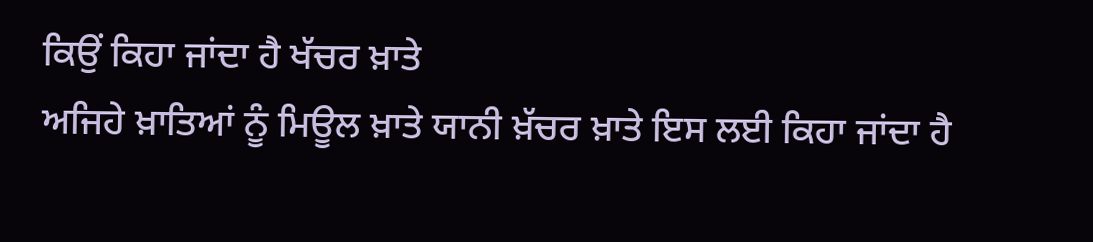ਕਿਉਂ ਕਿਹਾ ਜਾਂਦਾ ਹੈ ਖੱਚਰ ਖ਼ਾਤੇ
ਅਜਿਹੇ ਖ਼ਾਤਿਆਂ ਨੂੰ ਮਿਊਲ ਖ਼ਾਤੇ ਯਾਨੀ ਖ਼ੱਚਰ ਖ਼ਾਤੇ ਇਸ ਲਈ ਕਿਹਾ ਜਾਂਦਾ ਹੈ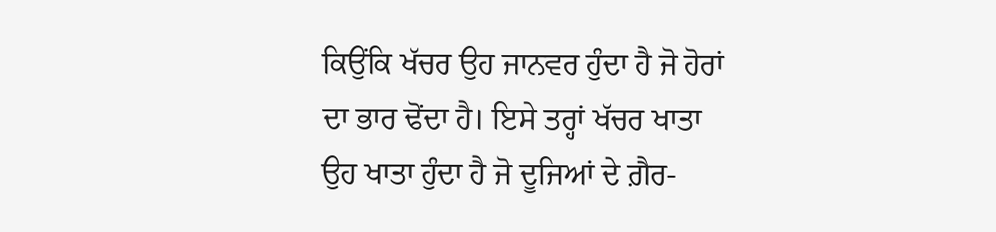ਕਿਉਂਕਿ ਖੱਚਰ ਉਹ ਜਾਨਵਰ ਹੁੰਦਾ ਹੈ ਜੋ ਹੋਰਾਂ ਦਾ ਭਾਰ ਢੋਂਦਾ ਹੈ। ਇਸੇ ਤਰ੍ਹਾਂ ਖੱਚਰ ਖਾਤਾ ਉਹ ਖਾਤਾ ਹੁੰਦਾ ਹੈ ਜੋ ਦੂਜਿਆਂ ਦੇ ਗ਼ੈਰ-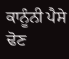ਕਾਨੂੰਨੀ ਪੈਸੇ ਢੋਣ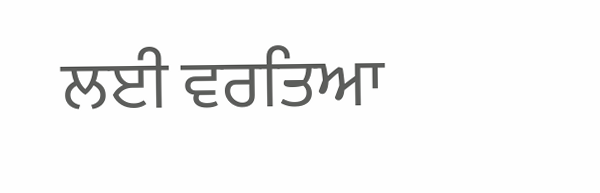ਲਈ ਵਰਤਿਆ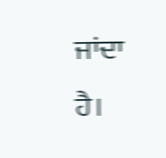ਜਾਂਦਾ ਹੈ।